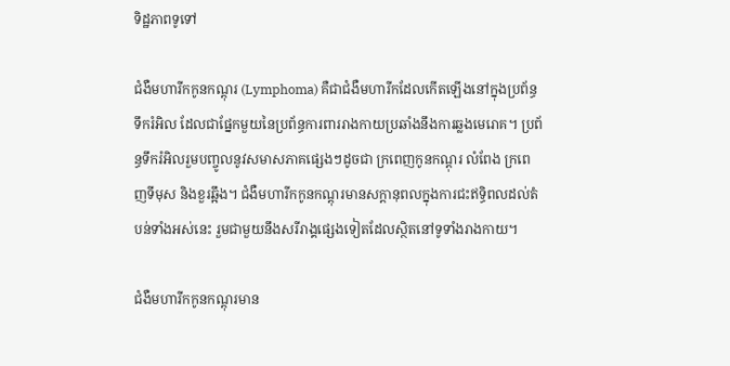ទិដ្ឋភាពទូទៅ

ជំងឺមហារីកកូនកណ្តុរ (Lymphoma) គឺជាជំងឺមហារីកដែលកើតឡើងនៅក្នុងប្រព័ន្ធទឹករំអិល ដែលជាផ្នែកមួយនៃប្រព័ន្ធការពាររាងកាយប្រឆាំងនឹងការឆ្លងមេរោគ។ ប្រព័ន្ធទឹករំអិលរួមបញ្ចូលនូវសមាសភាគផ្សេងៗដូចជា ក្រពេញកូនកណ្ដុរ លំពែង ក្រពេញទីមុស និងខួរឆ្អឹង។ ជំងឺមហារីកកូនកណ្តុរមានសក្តានុពលក្នុងការជះឥទ្ធិពលដល់តំបន់ទាំងអស់នេះ រួមជាមួយនឹងសរីរាង្គផ្សេងទៀតដែលស្ថិតនៅទូទាំងរាងកាយ។

ជំងឺមហារីកកូនកណ្តុរមាន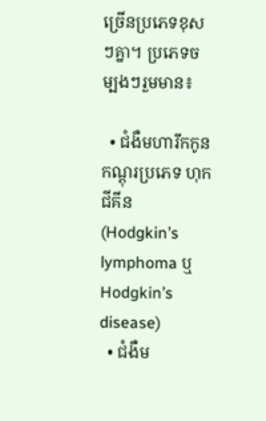ច្រើនប្រភេទខុសៗគ្នា។ ប្រភេទចម្បងៗរួមមាន៖

  • ជំងឺមហារីកកូនកណ្តុរប្រភេទ ហុកជីគីន (Hodgkin’s lymphoma ឬ Hodgkin’s disease)
  • ជំងឺម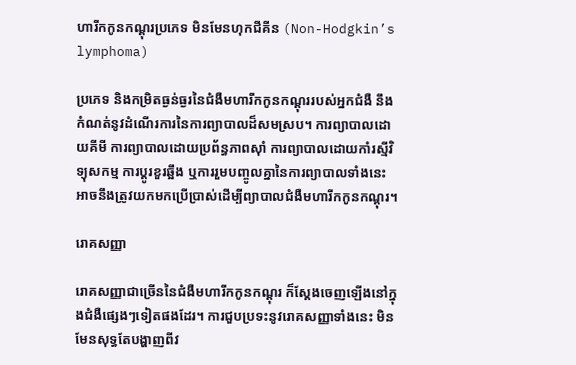ហារីកកូនកណ្តុរប្រភេទ មិនមែនហុកជីគីន (Non-Hodgkin’s lymphoma)

ប្រភេទ និងកម្រិតធ្ងន់ធ្ងរនៃជំងឺមហារីកកូនកណ្តុររបស់អ្នកជំងឺ នឹងកំណត់នូវដំណើរការនៃការព្យាបាលដ៏សមស្រប។ ការព្យាបាលដោយគីមី ការព្យាបាលដោយប្រព័ន្ធភាពស៊ាំ ការព្យាបាលដោយកាំរស្មីវិទ្យុសកម្ម ការប្តូរខួរឆ្អឹង ឬការរួមបញ្ចូលគ្នានៃការព្យាបាលទាំងនេះ អាចនឹងត្រូវយកមកប្រើប្រាស់ដើម្បីព្យាបាលជំងឺមហារីកកូនកណ្តុរ។

រោគសញ្ញា

រោគសញ្ញាជាច្រើននៃជំងឺមហារីកកូនកណ្តុរ ក៏ស្តែងចេញឡើងនៅក្នុងជំងឺផ្សេងៗទៀតផងដែរ។ ការជួបប្រទះនូវរោគសញ្ញាទាំងនេះ មិនមែនសុទ្ធតែបង្ហាញពីវ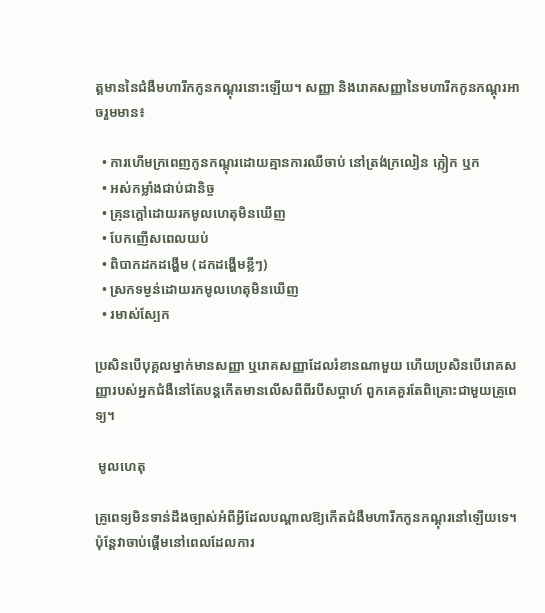ត្តមាននៃជំងឺមហារីកកូនកណ្តុរនោះឡើយ។ សញ្ញា និងរោគសញ្ញានៃមហារីកកូនកណ្តុរអាចរួមមាន៖

  • ការហើមក្រពេញកូនកណ្ដុរដោយគ្មានការឈឺចាប់ នៅត្រង់ក្រលៀន ក្លៀក ឬក
  • អស់កម្លាំងជាប់ជានិច្ច
  • គ្រុនក្តៅដោយរកមូលហេតុមិនឃើញ
  • បែកញើសពេលយប់
  • ពិបាកដកដង្ហើម (ដកដង្ហើមខ្លីៗ)
  • ស្រកទម្ងន់ដោយរកមូលហេតុមិនឃើញ
  • រមាស់ស្បែក

ប្រសិនបើបុគ្គលម្នាក់មានសញ្ញា ឬរោគសញ្ញាដែលរំខានណាមួយ ហើយប្រសិនបើរោគសញ្ញារបស់អ្នកជំងឺនៅតែបន្តកើតមានលើសពីពីរបីសប្តាហ៍ ពួកគេគួរតែពិគ្រោះជាមួយគ្រូពេទ្យ។

 មូលហេតុ

គ្រូពេទ្យមិនទាន់ដឹងច្បាស់អំពីអ្វីដែលបណ្តាលឱ្យកើតជំងឺមហារីកកូនកណ្តុរនៅឡើយទេ។ ប៉ុន្តែវាចាប់ផ្តើមនៅពេលដែលការ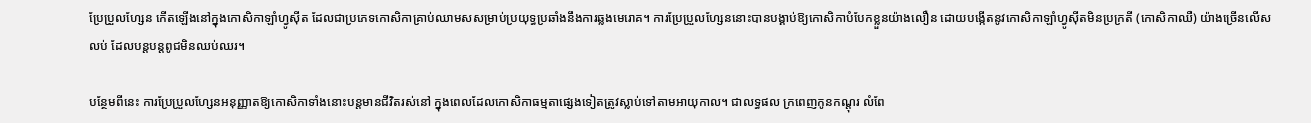ប្រែប្រួលហ្សែន កើតឡើងនៅក្នុងកោសិកាឡាំហ្វូស៊ីត ដែលជាប្រភេទកោសិកាគ្រាប់ឈាមសសម្រាប់ប្រយុទ្ធប្រឆាំងនឹងការឆ្លងមេរោគ។ ការប្រែប្រួលហ្សែននោះបានបង្គាប់ឱ្យកោសិកាបំបែកខ្លួនយ៉ាងលឿន ដោយបង្កើតនូវកោសិកាឡាំហ្វូស៊ីតមិនប្រក្រតី (កោសិកាឈឺ) យ៉ាងច្រើនលើសលប់ ដែលបន្តបន្តពូជមិនឈប់ឈរ។

បន្ថែមពីនេះ ការប្រែប្រួលហ្សែនអនុញ្ញាតឱ្យកោសិកាទាំងនោះបន្តមានជីវិតរស់នៅ ក្នុងពេលដែលកោសិកាធម្មតាផ្សេងទៀតត្រូវស្លាប់ទៅតាមអាយុកាល។ ជាលទ្ធផល ក្រពេញកូនកណ្ដុរ លំពែ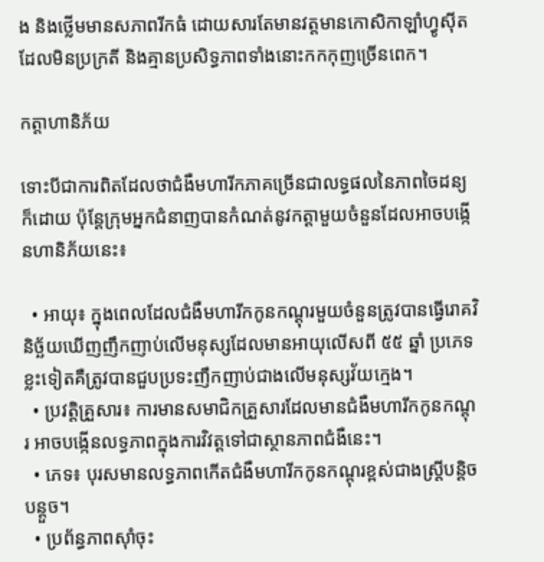ង និងថ្លើមមានសភាពរីកធំ ដោយសារតែមានវត្តមានកោសិកាឡាំហ្វូស៊ីតដែលមិនប្រក្រតី និងគ្មានប្រសិទ្ធភាពទាំងនោះកកកុញច្រើនពេក។

កត្តាហានិភ័យ

ទោះបីជាការពិតដែលថាជំងឺមហារីកភាគច្រើនជាលទ្ធផលនៃភាពចៃដន្យក៏ដោយ ប៉ុន្តែក្រុមអ្នកជំនាញបានកំណត់នូវកត្តាមួយចំនួនដែលអាចបង្កើនហានិភ័យនេះ៖

  • អាយុ៖ ក្នុងពេលដែលជំងឺមហារីកកូនកណ្តុរមួយចំនួនត្រូវបានធ្វើរោគវិនិច្ឆ័យឃើញញឹកញាប់លើមនុស្សដែលមានអាយុលើសពី ៥៥ ឆ្នាំ ប្រភេទខ្លះទៀតគឺត្រូវបានជួបប្រទះញឹកញាប់ជាងលើមនុស្សវ័យក្មេង។
  • ប្រវត្តិគ្រួសារ៖ ការមានសមាជិកគ្រួសារដែលមានជំងឺមហារីកកូនកណ្តុរ អាចបង្កើនលទ្ធភាពក្នុងការវិវត្តទៅជាស្ថានភាពជំងឺនេះ។
  • ភេទ៖ បុរសមានលទ្ធភាពកើតជំងឺមហារីកកូនកណ្តុរខ្ពស់ជាងស្ត្រីបន្តិចបន្តួច។
  • ប្រព័ន្ធភាពស៊ាំចុះ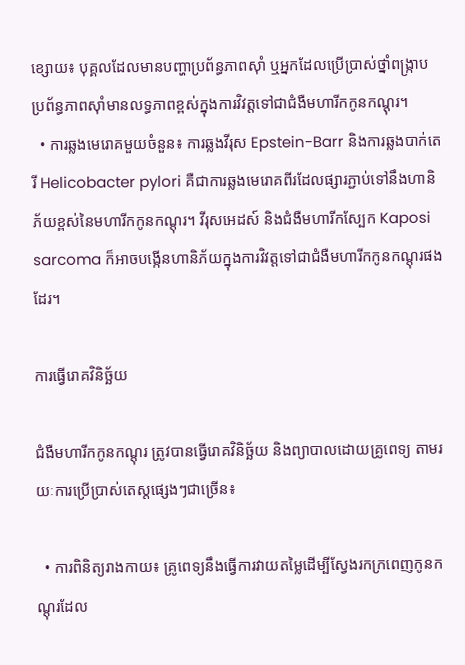ខ្សោយ៖ បុគ្គលដែលមានបញ្ហាប្រព័ន្ធភាពស៊ាំ ឬអ្នកដែលប្រើប្រាស់ថ្នាំពង្រ្កាបប្រព័ន្ធភាពស៊ាំមានលទ្ធភាពខ្ពស់ក្នុងការវិវត្តទៅជាជំងឺមហារីកកូនកណ្តុរ។
  • ការឆ្លងមេរោគមួយចំនួន៖ ការឆ្លងវីរុស Epstein-Barr និងការឆ្លងបាក់តេរី Helicobacter pylori គឺជាការឆ្លងមេរោគពីរដែលផ្សារភ្ជាប់ទៅនឹងហានិភ័យខ្ពស់នៃមហារីកកូនកណ្តុរ។ វីរុសអេដស៍ និងជំងឺមហារីកស្បែក Kaposi sarcoma ក៏អាចបង្កើនហានិភ័យក្នុងការវិវត្តទៅជាជំងឺមហារីកកូនកណ្តុរផងដែរ។

ការធ្វើរោគវិនិច្ឆ័យ

ជំងឺមហារីកកូនកណ្តុរ ត្រូវបានធ្វើរោគវិនិច្ឆ័យ និងព្យាបាលដោយគ្រូពេទ្យ តាមរយៈការប្រើប្រាស់តេស្តផ្សេងៗជាច្រើន៖

  • ការពិនិត្យរាងកាយ៖ គ្រូពេទ្យនឹងធ្វើការវាយតម្លៃដើម្បីស្វែងរកក្រពេញកូនកណ្ដុរដែល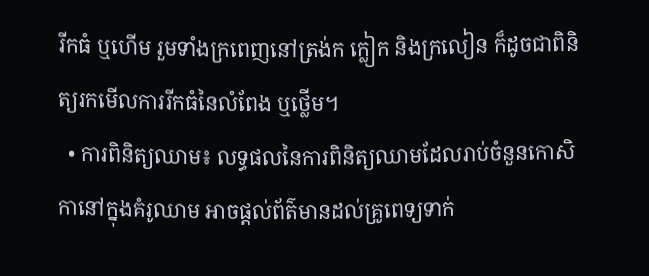រីកធំ ឬហើម រួមទាំងក្រពេញនៅត្រង់ក ក្លៀក និងក្រលៀន ក៏ដូចជាពិនិត្យរកមើលការរីកធំនៃលំពែង ឬថ្លើម។
  • ការពិនិត្យឈាម៖ លទ្ធផលនៃការពិនិត្យឈាមដែលរាប់ចំនួនកោសិកានៅក្នុងគំរូឈាម អាចផ្តល់ព័ត៌មានដល់គ្រូពេទ្យទាក់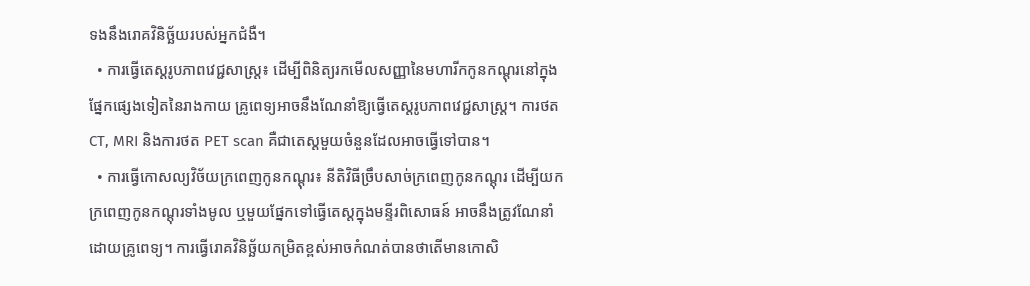ទងនឹងរោគវិនិច្ឆ័យរបស់អ្នកជំងឺ។
  • ការធ្វើតេស្តរូបភាពវេជ្ជសាស្ត្រ៖ ដើម្បីពិនិត្យរកមើលសញ្ញានៃមហារីកកូនកណ្តុរនៅក្នុងផ្នែកផ្សេងទៀតនៃរាងកាយ គ្រូពេទ្យអាចនឹងណែនាំឱ្យធ្វើតេស្តរូបភាពវេជ្ជសាស្ត្រ។ ការថត CT, MRI និងការថត PET scan គឺជាតេស្តមួយចំនួនដែលអាចធ្វើទៅបាន។
  • ការធ្វើកោសល្យវិច័យក្រពេញកូនកណ្ដុរ៖ នីតិវិធីច្រឹបសាច់ក្រពេញកូនកណ្ដុរ ដើម្បីយកក្រពេញកូនកណ្ដុរទាំងមូល ឬមួយផ្នែកទៅធ្វើតេស្តក្នុងមន្ទីរពិសោធន៍ អាចនឹងត្រូវណែនាំដោយគ្រូពេទ្យ។ ការធ្វើរោគវិនិច្ឆ័យកម្រិតខ្ពស់អាចកំណត់បានថាតើមានកោសិ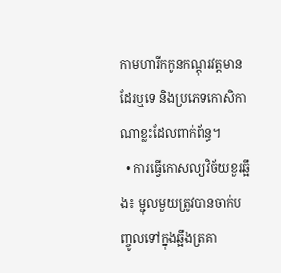កាមហារីកកូនកណ្តុរវត្តមានដែរឬទេ និងប្រភេទកោសិកាណាខ្លះដែលពាក់ព័ន្ធ។
  • ការធ្វើកោសល្យវិច័យខួរឆ្អឹង៖ ម្ជុលមួយត្រូវបានចាក់បញ្ចូលទៅក្នុងឆ្អឹងត្រគា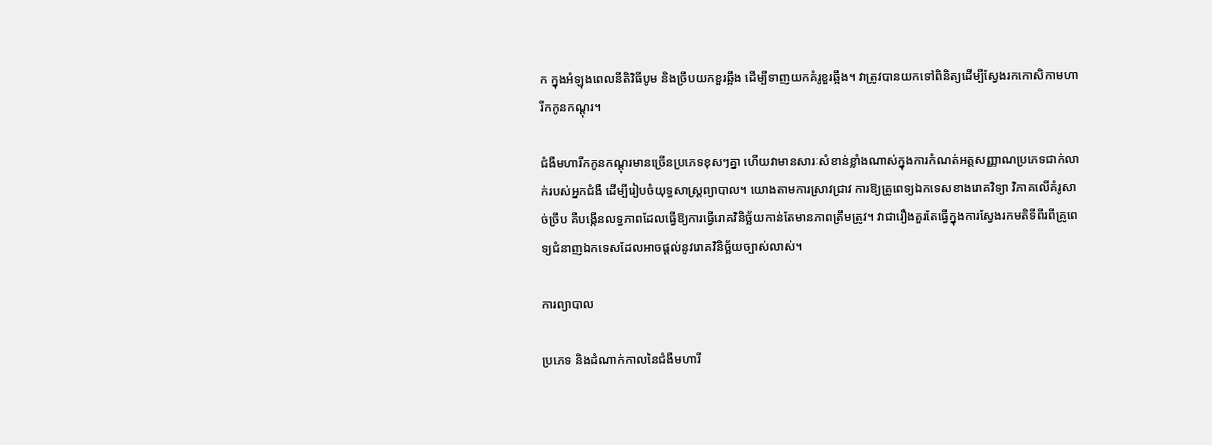ក ក្នុងអំឡុងពេលនីតិវិធីបូម និងច្រឹបយកខួរឆ្អឹង ដើម្បីទាញយកគំរូខួរឆ្អឹង។ វាត្រូវបានយកទៅពិនិត្យដើម្បីស្វែងរកកោសិកាមហារីកកូនកណ្តុរ។

ជំងឺមហារីកកូនកណ្តុរមានច្រើនប្រភេទខុសៗគ្នា ហើយវាមានសារៈសំខាន់ខ្លាំងណាស់ក្នុងការកំណត់អត្តសញ្ញាណប្រភេទជាក់លាក់របស់អ្នកជំងឺ ដើម្បីរៀបចំយុទ្ធសាស្ត្រព្យាបាល។ យោងតាមការស្រាវជ្រាវ ការឱ្យគ្រូពេទ្យឯកទេសខាងរោគវិទ្យា វិភាគលើគំរូសាច់ច្រឹប គឺបង្កើនលទ្ធភាពដែលធ្វើឱ្យការធ្វើរោគវិនិច្ឆ័យកាន់តែមានភាពត្រឹមត្រូវ។ វាជារឿងគួរតែធ្វើក្នុងការស្វែងរកមតិទីពីរពីគ្រូពេទ្យជំនាញឯកទេសដែលអាចផ្តល់នូវរោគវិនិច្ឆ័យច្បាស់លាស់។

ការព្យាបាល

ប្រភេទ និងដំណាក់កាលនៃជំងឺមហារី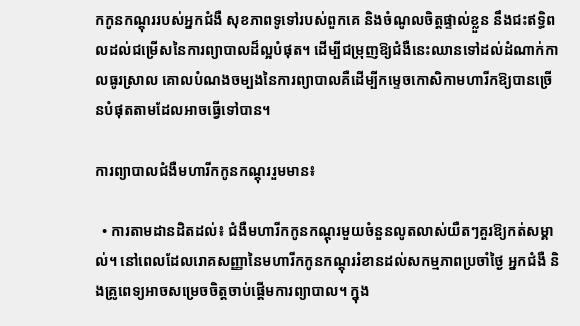កកូនកណ្តុររបស់អ្នកជំងឺ សុខភាពទូទៅរបស់ពួកគេ និងចំណូលចិត្តផ្ទាល់ខ្លួន នឹងជះឥទ្ធិពលដល់ជម្រើសនៃការព្យាបាលដ៏ល្អបំផុត។ ដើម្បីជម្រុញឱ្យជំងឺនេះឈានទៅដល់ដំណាក់កាលធូរស្រាល គោលបំណងចម្បងនៃការព្យាបាលគឺដើម្បីកម្ទេចកោសិកាមហារីកឱ្យបានច្រើនបំផុតតាមដែលអាចធ្វើទៅបាន។

ការព្យាបាលជំងឺមហារីកកូនកណ្តុររួមមាន៖

  • ការតាមដានដិតដល់៖ ជំងឺមហារីកកូនកណ្តុរមួយចំនួនលូតលាស់យឺតៗគួរឱ្យកត់សម្គាល់។ នៅពេលដែលរោគសញ្ញានៃមហារីកកូនកណ្តុររំខានដល់សកម្មភាពប្រចាំថ្ងៃ អ្នកជំងឺ និងគ្រូពេទ្យអាចសម្រេចចិត្តចាប់ផ្តើមការព្យាបាល។ ក្នុង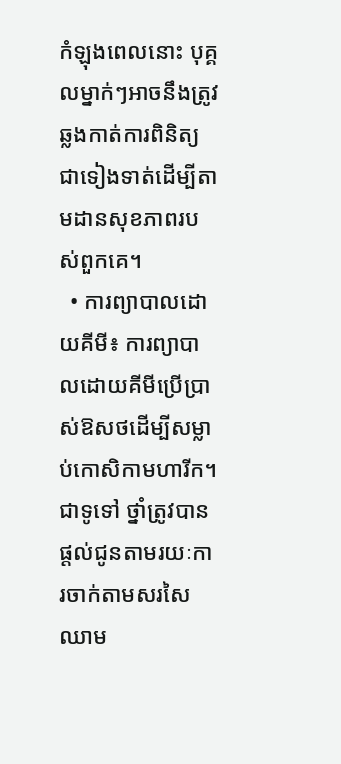កំឡុងពេលនោះ បុគ្គលម្នាក់ៗអាចនឹងត្រូវឆ្លងកាត់ការពិនិត្យជាទៀងទាត់ដើម្បីតាមដានសុខភាពរបស់ពួកគេ។
  • ការព្យាបាលដោយគីមី៖ ការព្យាបាលដោយគីមីប្រើប្រាស់ឱសថដើម្បីសម្លាប់កោសិកាមហារីក។ ជាទូទៅ ថ្នាំត្រូវបានផ្តល់ជូនតាមរយៈការចាក់តាមសរសៃឈាម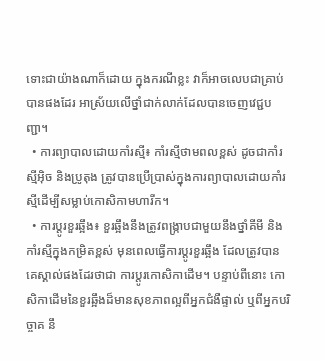ទោះជាយ៉ាងណាក៏ដោយ ក្នុងករណីខ្លះ វាក៏អាចលេបជាគ្រាប់បានផងដែរ អាស្រ័យលើថ្នាំជាក់លាក់ដែលបានចេញវេជ្ជបញ្ជា។
  • ការព្យាបាលដោយកាំរស្មី៖ កាំរស្មីថាមពលខ្ពស់ ដូចជាកាំរស្មីអ៊ិច និងប្រូតុង ត្រូវបានប្រើប្រាស់ក្នុងការព្យាបាលដោយកាំរស្មីដើម្បីសម្លាប់កោសិកាមហារីក។
  • ការប្តូរខួរឆ្អឹង៖ ខួរឆ្អឹងនឹងត្រូវពង្រ្កាបជាមួយនឹងថ្នាំគីមី និងកាំរស្មីក្នុងកម្រិតខ្ពស់ មុនពេលធ្វើការប្តូរខួរឆ្អឹង ដែលត្រូវបានគេស្គាល់ផងដែរថាជា ការប្តូរកោសិកាដើម។ បន្ទាប់ពីនោះ កោសិកាដើមនៃខួរឆ្អឹងដ៏មានសុខភាពល្អពីអ្នកជំងឺផ្ទាល់ ឬពីអ្នកបរិច្ចាគ នឹ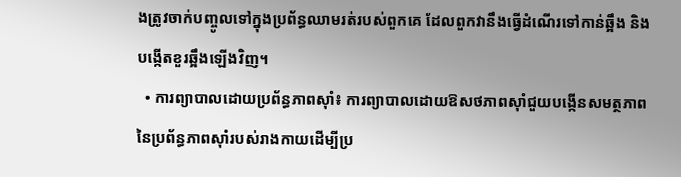ងត្រូវចាក់បញ្ចូលទៅក្នុងប្រព័ន្ធឈាមរត់របស់ពួកគេ ដែលពួកវានឹងធ្វើដំណើរទៅកាន់ឆ្អឹង និងបង្កើតខួរឆ្អឹងឡើងវិញ។
  • ការព្យាបាលដោយប្រព័ន្ធភាពស៊ាំ៖ ការព្យាបាលដោយឱសថភាពស៊ាំជួយបង្កើនសមត្ថភាពនៃប្រព័ន្ធភាពស៊ាំរបស់រាងកាយដើម្បីប្រ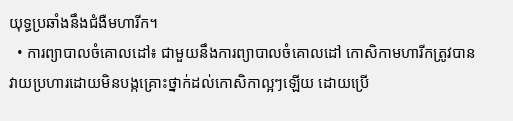យុទ្ធប្រឆាំងនឹងជំងឺមហារីក។
  • ការព្យាបាលចំគោលដៅ៖ ជាមួយនឹងការព្យាបាលចំគោលដៅ កោសិកាមហារីកត្រូវបានវាយប្រហារដោយមិនបង្កគ្រោះថ្នាក់ដល់កោសិកាល្អៗឡើយ ដោយប្រើ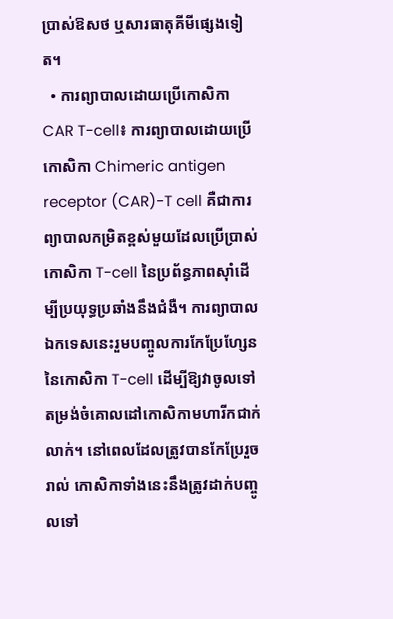ប្រាស់ឱសថ ឬសារធាតុគីមីផ្សេងទៀត។
  • ការព្យាបាលដោយប្រើកោសិកា CAR T-cell៖ ការព្យាបាលដោយប្រើកោសិកា Chimeric antigen receptor (CAR)-T cell គឺជាការព្យាបាលកម្រិតខ្ពស់មួយដែលប្រើប្រាស់កោសិកា T-cell នៃប្រព័ន្ធភាពស៊ាំដើម្បីប្រយុទ្ធប្រឆាំងនឹងជំងឺ។ ការព្យាបាលឯកទេសនេះរួមបញ្ចូលការកែប្រែហ្សែននៃកោសិកា T-cell ដើម្បីឱ្យវាចូលទៅតម្រង់ចំគោលដៅកោសិកាមហារីកជាក់លាក់។ នៅពេលដែលត្រូវបានកែប្រែរួចរាល់ កោសិកាទាំងនេះនឹងត្រូវដាក់បញ្ចូលទៅ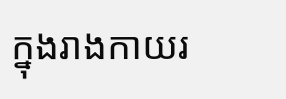ក្នុងរាងកាយរ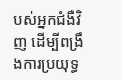បស់អ្នកជំងឺវិញ ដើម្បីពង្រឹងការប្រយុទ្ធ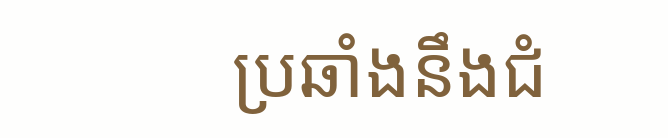ប្រឆាំងនឹងជំ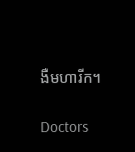ងឺមហារីក។

Doctors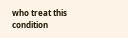who treat this condition